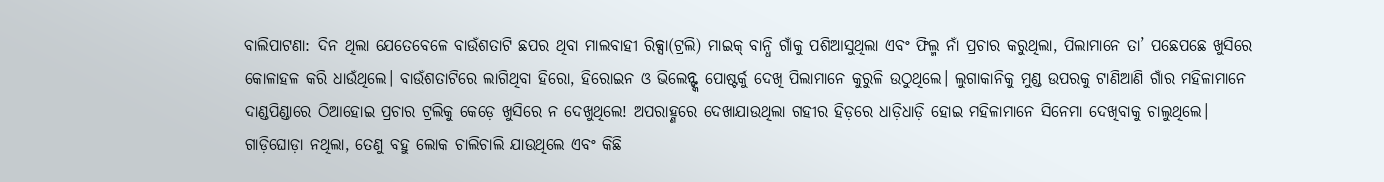ବାଲିପାଟଣା: ଦିନ ଥିଲା ଯେତେବେଳେ ବାଉଁଶତାଟି ଛପର ଥିବା ମାଲବାହୀ ରିକ୍ସା(ଟ୍ରଲି) ମାଇକ୍ ବାନ୍ଧି ଗାଁକୁ ପଶିଆସୁଥିଲା ଏବଂ ଫିଲ୍ମ ନାଁ ପ୍ରଚାର କରୁଥିଲା, ପିଲାମାନେ ତା’ ପଛେପଛେ ଖୁସିରେ କୋଳାହଳ କରି ଧାଉଁଥିଲେ। ବାଉଁଶତାଟିରେ ଲାଗିଥିବା ହିରୋ, ହିରୋଇନ ଓ ଭିଲେନ୍ଙ୍କ ପୋଷ୍ଟର୍କୁ ଦେଖି ପିଲାମାନେ କୁରୁଳି ଉଠୁଥିଲେ। ଲୁଗାକାନିକୁ ମୁଣ୍ଡ ଉପରକୁ ଟାଣିଆଣି ଗାଁର ମହିଳାମାନେ ଦାଣ୍ଡପିଣ୍ଡାରେ ଠିଆହୋଇ ପ୍ରଚାର ଟ୍ରଲିକୁ କେଡ଼େ ଖୁସିରେ ନ ଦେଖୁଥିଲେ! ଅପରାହ୍ଣରେ ଦେଖାଯାଉଥିଲା ଗହୀର ହିଡ଼ରେ ଧାଡ଼ିଧାଡ଼ି ହୋଇ ମହିଳାମାନେ ସିନେମା ଦେଖିବାକୁ ଚାଲୁଥିଲେ। ଗାଡ଼ିଘୋଡ଼ା ନଥିଲା, ତେଣୁ ବହୁ ଲୋକ ଚାଲିଚାଲି ଯାଉଥିଲେ ଏବଂ କିଛି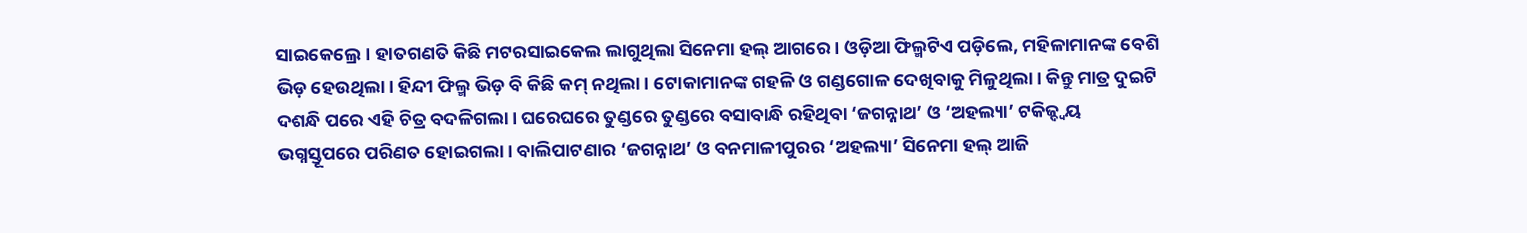ସାଇକେଲ୍ରେ। ହାତଗଣତି କିଛି ମଟରସାଇକେଲ ଲାଗୁଥିଲା ସିନେମା ହଲ୍ ଆଗରେ। ଓଡ଼ିଆ ଫିଲ୍ମଟିଏ ପଡ଼ିଲେ, ମହିଳାମାନଙ୍କ ବେଶି ଭିଡ଼ ହେଉଥିଲା। ହିନ୍ଦୀ ଫିଲ୍ମ ଭିଡ଼ ବି କିଛି କମ୍ ନଥିଲା। ଟୋକାମାନଙ୍କ ଗହଳି ଓ ଗଣ୍ଡଗୋଳ ଦେଖିବାକୁ ମିଳୁଥିଲା। କିନ୍ତୁ ମାତ୍ର ଦୁଇଟି ଦଶନ୍ଧି ପରେ ଏହି ଚିତ୍ର ବଦଳିଗଲା। ଘରେଘରେ ତୁଣ୍ଡରେ ତୁଣ୍ଡରେ ବସାବାନ୍ଧି ରହିଥିବା ‘ଜଗନ୍ନାଥ’ ଓ ‘ଅହଲ୍ୟା’ ଟକିଜ୍ଦ୍ବୟ ଭଗ୍ନସ୍ତୂପରେ ପରିଣତ ହୋଇଗଲା। ବାଲିପାଟଣାର ‘ଜଗନ୍ନାଥ’ ଓ ବନମାଳୀପୁରର ‘ଅହଲ୍ୟା’ ସିନେମା ହଲ୍ ଆଜି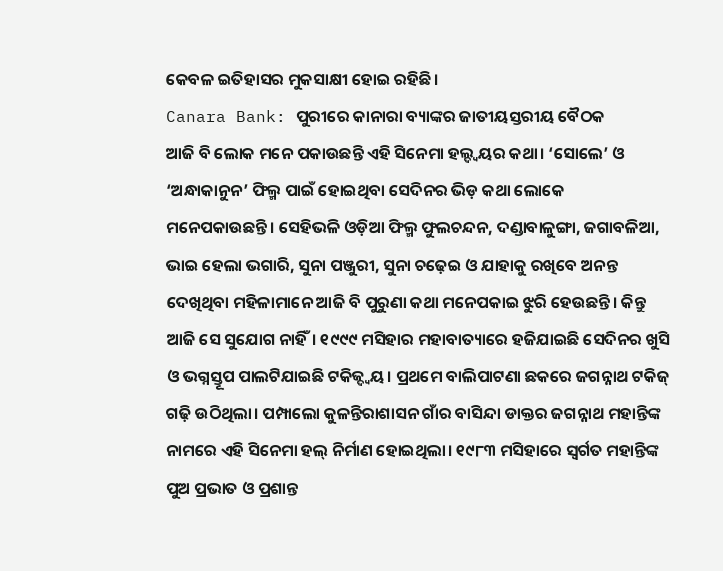କେବଳ ଇତିହାସର ମୁକସାକ୍ଷୀ ହୋଇ ରହିଛି।
Canara Bank: ପୁରୀରେ କାନାରା ବ୍ୟାଙ୍କର ଜାତୀୟସ୍ତରୀୟ ବୈଠକ
ଆଜି ବି ଲୋକ ମନେ ପକାଉଛନ୍ତି ଏହି ସିନେମା ହଲ୍ଦ୍ବୟର କଥା। ‘ସୋଲେ’ ଓ ‘ଅନ୍ଧାକାନୁନ’ ଫିଲ୍ମ ପାଇଁ ହୋଇଥିବା ସେଦିନର ଭିଡ଼ କଥା ଲୋକେ ମନେପକାଉଛନ୍ତି। ସେହିଭଳି ଓଡ଼ିଆ ଫିଲ୍ମ ଫୁଲଚନ୍ଦନ, ଦଣ୍ଡାବାଳୁଙ୍ଗା, ଜଗାବଳିଆ, ଭାଇ ହେଲା ଭଗାରି, ସୁନା ପଞ୍ଜୁରୀ, ସୁନା ଚଢ଼େଇ ଓ ଯାହାକୁ ରଖିବେ ଅନନ୍ତ ଦେଖିଥିବା ମହିଳାମାନେ ଆଜି ବି ପୁରୁଣା କଥା ମନେପକାଇ ଝୁରି ହେଉଛନ୍ତି। କିନ୍ତୁ ଆଜି ସେ ସୁଯୋଗ ନାହିଁ। ୧୯୯୯ ମସିହାର ମହାବାତ୍ୟାରେ ହଜିଯାଇଛି ସେଦିନର ଖୁସି ଓ ଭଗ୍ନସ୍ତୂପ ପାଲଟିଯାଇଛି ଟକିଜ୍ଦ୍ବୟ। ପ୍ରଥମେ ବାଲିପାଟଣା ଛକରେ ଜଗନ୍ନାଥ ଟକିଜ୍ ଗଢ଼ି ଉଠିଥିଲା। ପମ୍ପାଲୋ କୁଳନ୍ତିରାଶାସନ ଗାଁର ବାସିନ୍ଦା ଡାକ୍ତର ଜଗନ୍ନାଥ ମହାନ୍ତିଙ୍କ ନାମରେ ଏହି ସିନେମା ହଲ୍ ନିର୍ମାଣ ହୋଇଥିଲା। ୧୯୮୩ ମସିହାରେ ସ୍ବର୍ଗତ ମହାନ୍ତିଙ୍କ ପୁଅ ପ୍ରଭାତ ଓ ପ୍ରଶାନ୍ତ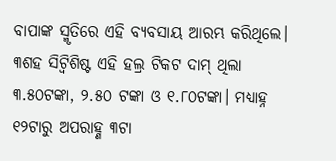ବାପାଙ୍କ ସ୍ମୃତିରେ ଏହି ବ୍ୟବସାୟ ଆରମ୍ଭ କରିଥିଲେ। ୩ଶହ ସିଟ୍ବିଶିଷ୍ଟ ଏହି ହଲ୍ର ଟିକଟ ଦାମ୍ ଥିଲା ୩.୫୦ଟଙ୍କା, ୨.୫୦ ଟଙ୍କା ଓ ୧.୮୦ଟଙ୍କା। ମଧ୍ୟାହ୍ନ ୧୨ଟାରୁ ଅପରାହ୍ଣ ୩ଟା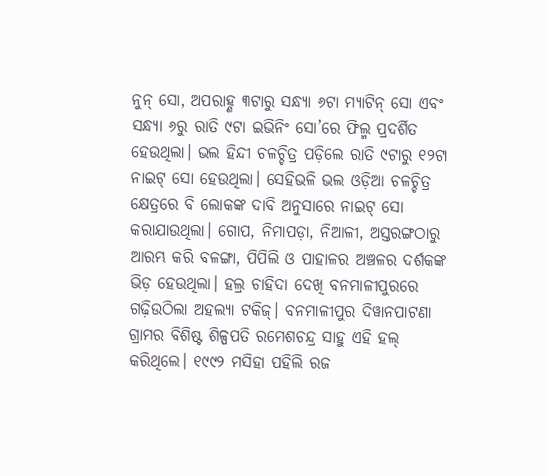ନୁନ୍ ସୋ, ଅପରାହ୍ଣ ୩ଟାରୁ ସନ୍ଧ୍ୟା ୬ଟା ମ୍ୟାଟିନ୍ ସୋ ଏବଂ ସନ୍ଧ୍ୟା ୬ରୁ ରାତି ୯ଟା ଇଭିନିଂ ସୋ’ରେ ଫିଲ୍ମ ପ୍ରଦର୍ଶିତ ହେଉଥିଲା। ଭଲ ହିନ୍ଦୀ ଚଳଚ୍ଚିତ୍ର ପଡ଼ିଲେ ରାତି ୯ଟାରୁ ୧୨ଟା ନାଇଟ୍ ସୋ ହେଉଥିଲା। ସେହିଭଳି ଭଲ ଓଡ଼ିଆ ଚଳଚ୍ଚିତ୍ର କ୍ଷେତ୍ରରେ ବି ଲୋକଙ୍କ ଦାବି ଅନୁସାରେ ନାଇଟ୍ ସୋ କରାଯାଉଥିଲା। ଗୋପ, ନିମାପଡ଼ା, ନିଆଳୀ, ଅସ୍ତରଙ୍ଗଠାରୁ ଆରମ୍ଭ କରି ବଳଙ୍ଗା, ପିପିଲି ଓ ପାହାଳର ଅଞ୍ଚଳର ଦର୍ଶକଙ୍କ ଭିଡ଼ ହେଉଥିଲା। ହଲ୍ର ଚାହିଦା ଦେଖି ବନମାଳୀପୁରରେ ଗଢ଼ିଉଠିଲା ଅହଲ୍ୟା ଟକିଜ୍। ବନମାଳୀପୁର ଦିୱାନପାଟଣା ଗ୍ରାମର ବିଶିଷ୍ଟ ଶିଳ୍ପପତି ରମେଶଚନ୍ଦ୍ର ସାହୁ ଏହି ହଲ୍ କରିଥିଲେ। ୧୯୯୨ ମସିହା ପହିଲି ରଜ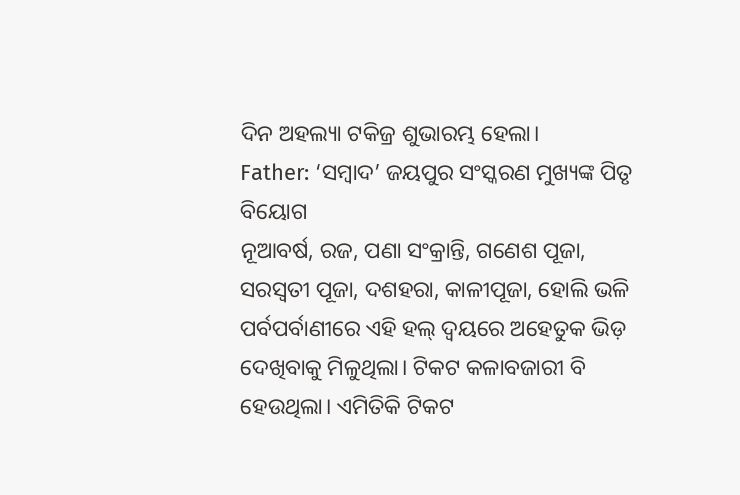ଦିନ ଅହଲ୍ୟା ଟକିଜ୍ର ଶୁଭାରମ୍ଭ ହେଲା।
Father: ‘ସମ୍ବାଦ’ ଜୟପୁର ସଂସ୍କରଣ ମୁଖ୍ୟଙ୍କ ପିତୃ ବିୟୋଗ
ନୂଆବର୍ଷ, ରଜ, ପଣା ସଂକ୍ରାନ୍ତି, ଗଣେଶ ପୂଜା, ସରସ୍ବତୀ ପୂଜା, ଦଶହରା, କାଳୀପୂଜା, ହୋଲି ଭଳି ପର୍ବପର୍ବାଣୀରେ ଏହି ହଲ୍ ଦ୍ବୟରେ ଅହେତୁକ ଭିଡ଼ ଦେଖିବାକୁ ମିଳୁଥିଲା। ଟିକଟ କଳାବଜାରୀ ବି ହେଉଥିଲା। ଏମିତିକି ଟିକଟ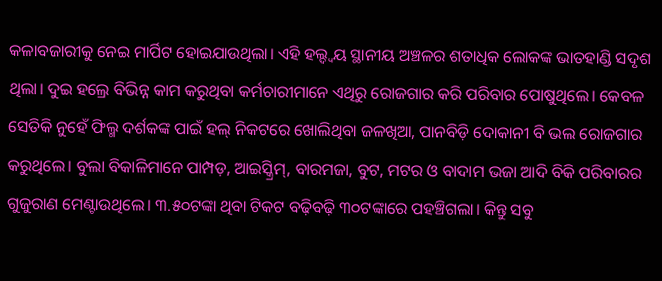କଳାବଜାରୀକୁ ନେଇ ମାର୍ପିଟ ହୋଇଯାଉଥିଲା। ଏହି ହଲ୍ଦ୍ବୟ ସ୍ଥାନୀୟ ଅଞ୍ଚଳର ଶତାଧିକ ଲୋକଙ୍କ ଭାତହାଣ୍ଡି ସଦୃଶ ଥିଲା। ଦୁଇ ହଲ୍ରେ ବିଭିନ୍ନ କାମ କରୁଥିବା କର୍ମଚାରୀମାନେ ଏଥିରୁ ରୋଜଗାର କରି ପରିବାର ପୋଷୁଥିଲେ। କେବଳ ସେତିକି ନୁହେଁ ଫିଲ୍ମ ଦର୍ଶକଙ୍କ ପାଇଁ ହଲ୍ ନିକଟରେ ଖୋଲିଥିବା ଜଳଖିଆ, ପାନବିଡ଼ି ଦୋକାନୀ ବି ଭଲ ରୋଜଗାର କରୁଥିଲେ। ବୁଲା ବିକାଳିମାନେ ପାମ୍ପଡ଼, ଆଇସ୍କ୍ରିମ୍, ବାରମଜା, ବୁଟ, ମଟର ଓ ବାଦାମ ଭଜା ଆଦି ବିକି ପରିବାରର ଗୁଜୁରାଣ ମେଣ୍ଟାଉଥିଲେ। ୩.୫୦ଟଙ୍କା ଥିବା ଟିକଟ ବଢ଼ିବଢ଼ି ୩୦ଟଙ୍କାରେ ପହଞ୍ଚିଗଲା। କିନ୍ତୁ ସବୁ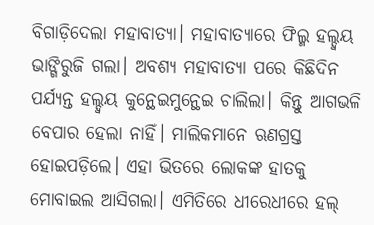ବିଗାଡ଼ିଦେଲା ମହାବାତ୍ୟା। ମହାବାତ୍ୟାରେ ଫିଲ୍ମ ହଲ୍ଦ୍ବୟ ଭାଙ୍ଗିରୁଜି ଗଲା। ଅବଶ୍ୟ ମହାବାତ୍ୟା ପରେ କିଛିଦିନ ପର୍ଯ୍ୟନ୍ତ ହଲ୍ଦ୍ବୟ କୁନ୍ଥେଇମୁନ୍ଥେଇ ଚାଲିଲା। କିନ୍ତୁ ଆଗଭଳି ବେପାର ହେଲା ନାହିଁ। ମାଲିକମାନେ ଋଣଗ୍ରସ୍ତ ହୋଇପଡ଼ିଲେ। ଏହା ଭିତରେ ଲୋକଙ୍କ ହାତକୁ ମୋବାଇଲ ଆସିଗଲା। ଏମିତିରେ ଧୀରେଧୀରେ ହଲ୍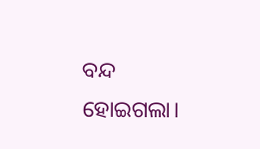ବନ୍ଦ ହୋଇଗଲା।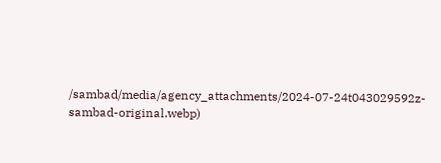/sambad/media/agency_attachments/2024-07-24t043029592z-sambad-original.webp)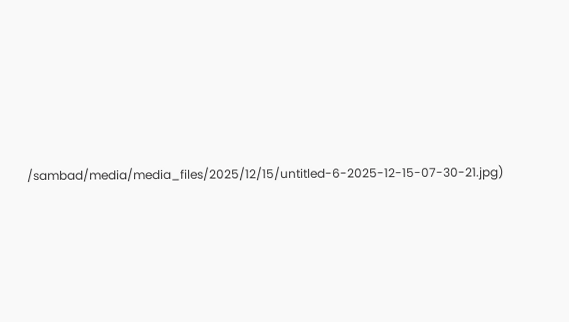/sambad/media/media_files/2025/12/15/untitled-6-2025-12-15-07-30-21.jpg)